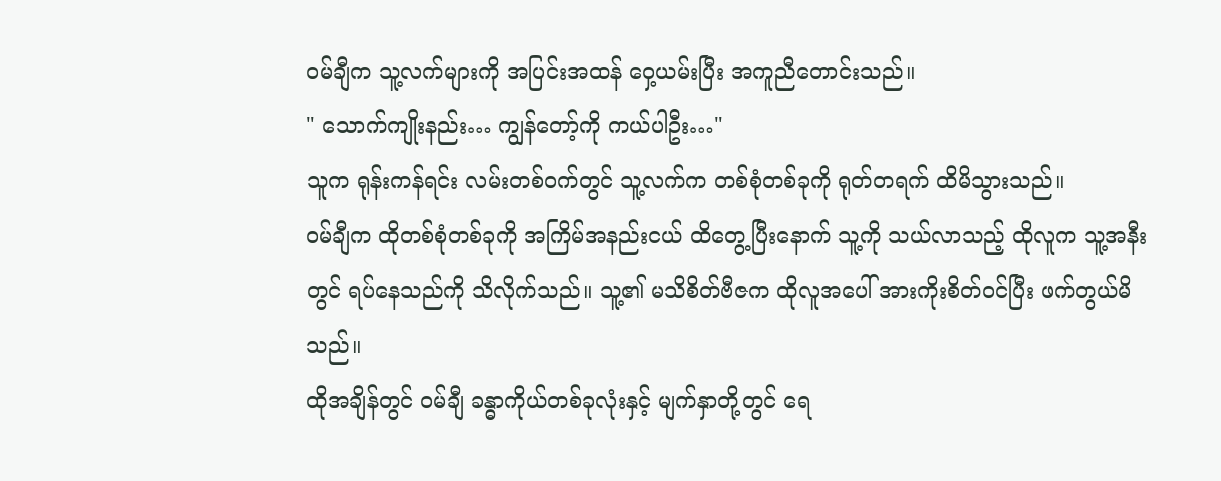ဝမ်ချီက သူ့လက်များကို အပြင်းအထန် ဝှေ့ယမ်းပြီး အကူညီတောင်းသည်။
" သောက်ကျိုးနည်း… ကျွန်တော့်ကို ကယ်ပါဦး…"
သူက ရုန်းကန်ရင်း လမ်းတစ်ဝက်တွင် သူ့လက်က တစ်စုံတစ်ခုကို ရုတ်တရက် ထိမိသွားသည်။
ဝမ်ချီက ထိုတစ်စုံတစ်ခုကို အကြိမ်အနည်းငယ် ထိတွေ့ပြီးနောက် သူ့ကို သယ်လာသည့် ထိုလူက သူ့အနီးတွင် ရပ်နေသည်ကို သိလိုက်သည်။ သူ့၏ မသိစိတ်ဗီဇက ထိုလူအပေါ် အားကိုးစိတ်ဝင်ပြီး ဖက်တွယ်မိသည်။
ထိုအချိန်တွင် ဝမ်ချီ ခန္ဓာကိုယ်တစ်ခုလုံးနှင့် မျက်နှာတို့တွင် ရေ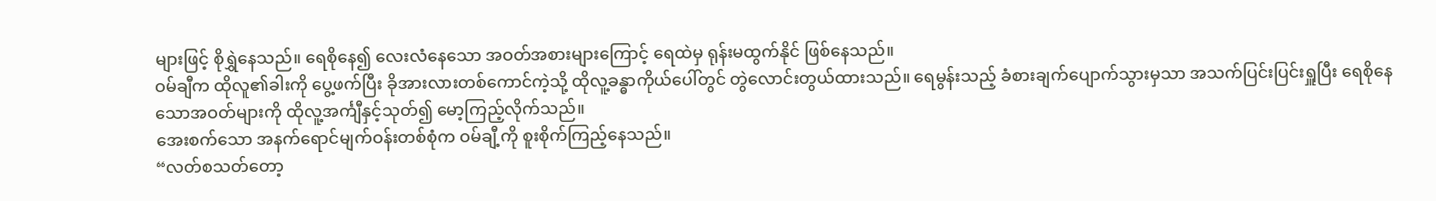များဖြင့် စိုရွှဲနေသည်။ ရေစိုနေ၍ လေးလံနေသော အဝတ်အစားများကြောင့် ရေထဲမှ ရုန်းမထွက်နိုင် ဖြစ်နေသည်။
ဝမ်ချီက ထိုလူ၏ခါးကို ပွေ့ဖက်ပြီး ခိုအားလားတစ်ကောင်ကဲ့သို့ ထိုလူ့ခန္ဓာကိုယ်ပေါ်တွင် တွဲလောင်းတွယ်ထားသည်။ ရေမွန်းသည့် ခံစားချက်ပျောက်သွားမှသာ အသက်ပြင်းပြင်းရှူပြီး ရေစိုနေသောအဝတ်များကို ထိုလူ့အင်္ကျီနှင့်သုတ်၍ မော့ကြည့်လိုက်သည်။
အေးစက်သော အနက်ရောင်မျက်ဝန်းတစ်စုံက ဝမ်ချီ့ကို စူးစိုက်ကြည့်နေသည်။
“လတ်စသတ်တော့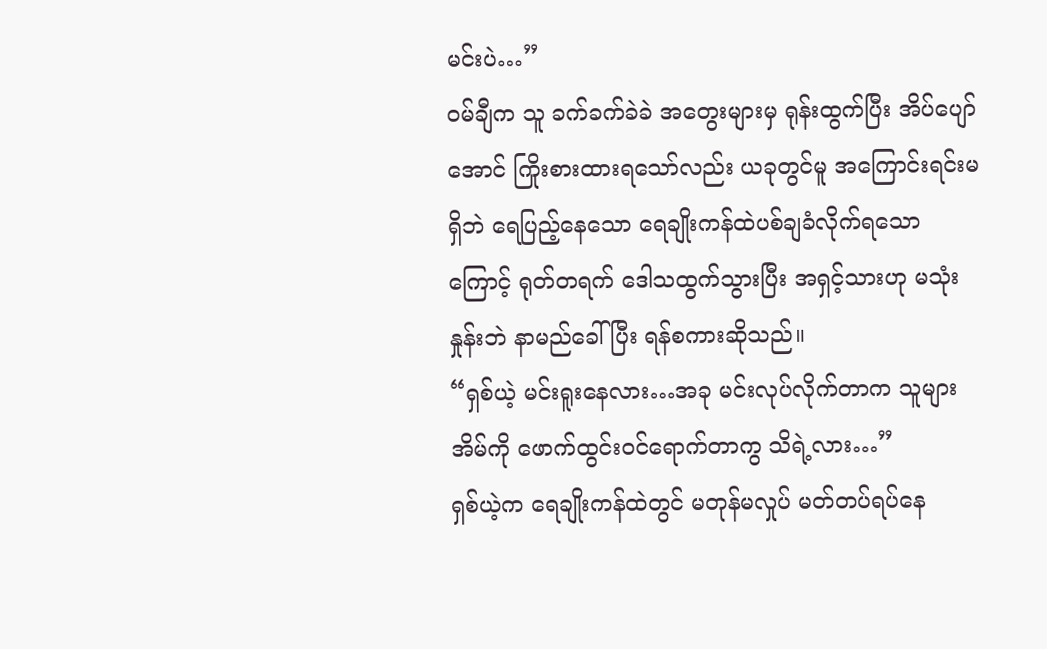မင်းပဲ…”
ဝမ်ချီက သူ ခက်ခက်ခဲခဲ အတွေးများမှ ရုန်းထွက်ပြီး အိပ်ပျော်အောင် ကြိုးစားထားရသော်လည်း ယခုတွင်မူ အကြောင်းရင်းမရှိဘဲ ရေပြည့်နေသော ရေချိုးကန်ထဲပစ်ချခံလိုက်ရသောကြောင့် ရုတ်တရက် ဒေါသထွက်သွားပြီး အရှင့်သားဟု မသုံးနှုန်းဘဲ နာမည်ခေါ်ပြီး ရန်စကားဆိုသည်။
“ရှစ်ယဲ့ မင်းရူးနေလား…အခု မင်းလုပ်လိုက်တာက သူများအိမ်ကို ဖောက်ထွင်းဝင်ရောက်တာကွ သိရဲ့လား…”
ရှစ်ယဲ့က ရေချိုးကန်ထဲတွင် မတုန်မလှုပ် မတ်တပ်ရပ်နေ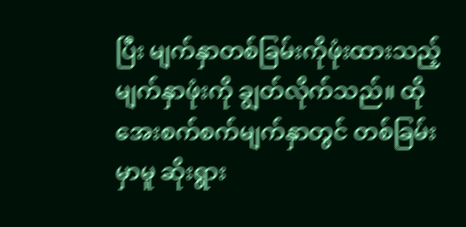ပြီး မျက်နှာတစ်ခြမ်းကိုဖုံးထားသည့် မျက်နှာဖုံးကို ချွတ်လိုက်သည်။ ထိုအေးစက်စက်မျက်နှာတွင် တစ်ခြမ်းမှာမူ ဆိုးရွား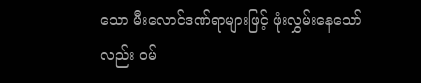သော မီးလောင်ဒဏ်ရာများဖြင့် ဖုံးလွှမ်းနေသော်လည်း ဝမ်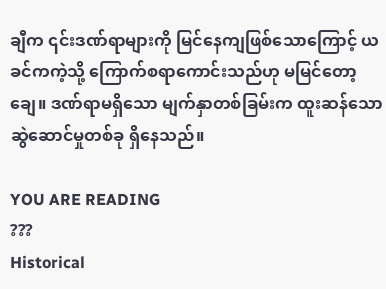ချီက ၎င်းဒဏ်ရာများကို မြင်နေကျဖြစ်သောကြောင့် ယခင်ကကဲ့သို့ ကြောက်စရာကောင်းသည်ဟု မမြင်တော့ချေ။ ဒဏ်ရာမရှိသော မျက်နှာတစ်ခြမ်းက ထူးဆန်သော ဆွဲဆောင်မှုတစ်ခု ရှိနေသည်။

YOU ARE READING
???
Historical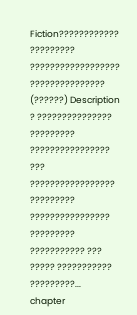Fiction???????????? ????????? ?????????????????? ??????????????? (??????) Description ? ??????????????? ????????? ???????????????? ??? ????????????????? ????????? ???????????????? ????????? ??????????? ??? ????? ??????????? ?????????...
chapter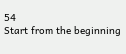54
Start from the beginning